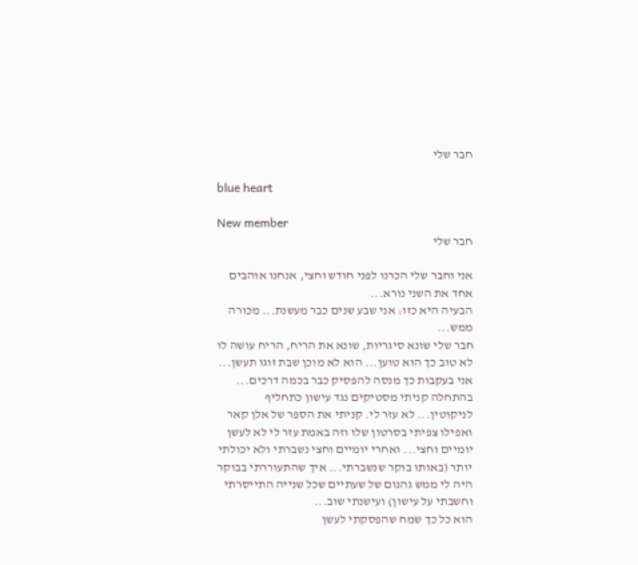חבר שלי

blue heart

New member
חבר שלי

אני וחבר שלי הכרנו לפני חודש וחצי, אנחנו אוהבים אחד את השני נורא...
הבעיה היא כזו: אני שבע שנים כבר מעשנת... מכורה ממש...
חבר שלי שונא סיגריות, שונא את הריח, הריח עושה לו לא טוב כך הוא טוען... הוא לא מוכן שבת זוגו תעשן...
אני בעקבות כך מנסה להפסיק כבר בכמה דרכים...
בהתחלה קניתי מסטיקים נגד עישון כתחליף לניקוטין... לא עזר לי. קניתי את הספר של אלן קאר ואפילו צפיתי בסרטון שלו וזה באמת עזר לי לא לעשן יומיים וחצי... ואחרי יומיים וחצי נשברתי ולא יכולתי יותר (באותו בוקר שנשברתי... איך שהתעוררתי בבוקר היה לי ממש גהנום של שעתיים שכל שנייה התייסרתי וחשבתי על עישון) ועישנתי שוב...
הוא כל כך שמח שהפסקתי לעשן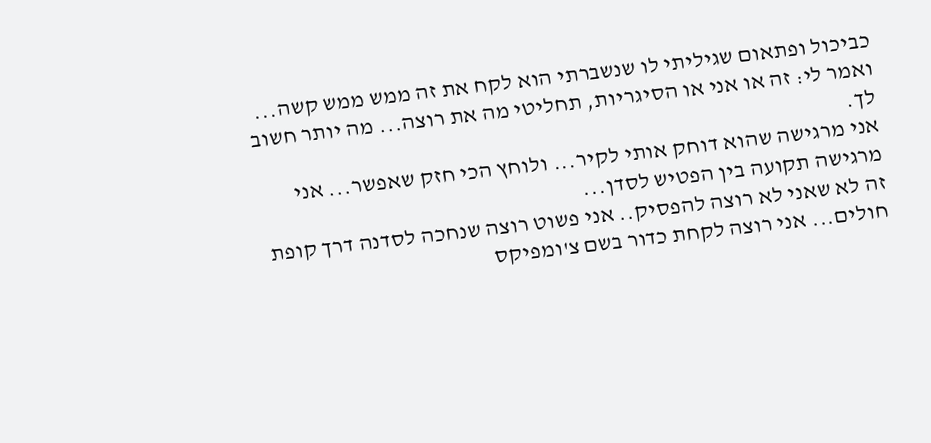כביכול ופתאום שגיליתי לו שנשברתי הוא לקח את זה ממש ממש קשה... ואמר לי: זה או אני או הסיגריות, תחליטי מה את רוצה... מה יותר חשוב לך.
אני מרגישה שהוא דוחק אותי לקיר... ולוחץ הכי חזק שאפשר... אני מרגישה תקועה בין הפטיש לסדן...
זה לא שאני לא רוצה להפסיק.. אני פשוט רוצה שנחכה לסדנה דרך קופת חולים... אני רוצה לקחת כדור בשם צ'ומפיקס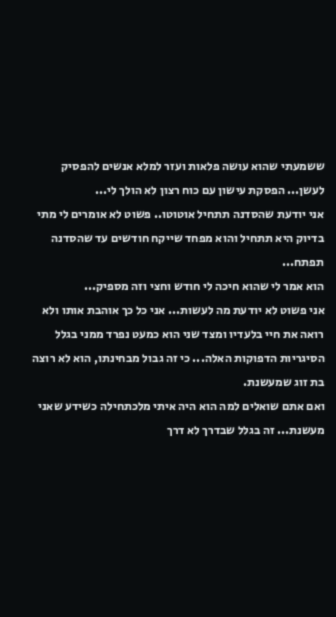ששמעתי שהוא עושה פלאות ועזר למלא אנשים להפסיק לעשן... הפסקת עישון עם כוח רצון לא הולך לי...
אני יודעת שהסדנה תתחיל אוטוטו.. פשוט לא אומרים לי מתי בדיוק היא תתחיל והוא מפחד שייקח חודשים עד שהסדנה תפתח...
הוא אמר לי שהוא חיכה לי חודש וחצי וזה מספיק...
אני פשוט לא יודעת מה לעשות... אני כל כך אוהבת אותו ולא רואה את חיי בלעדיו ומצד שני הוא כמעט נפרד ממני בגלל הסיגריות הדפוקות האלה... כי זה גבול מבחינתו, הוא לא רוצה בת זוג שמעשנת.
ואם אתם שואלים למה הוא היה איתי מלכתחילה כשידע שאני מעשנת... זה בגלל שבדרך לא דרך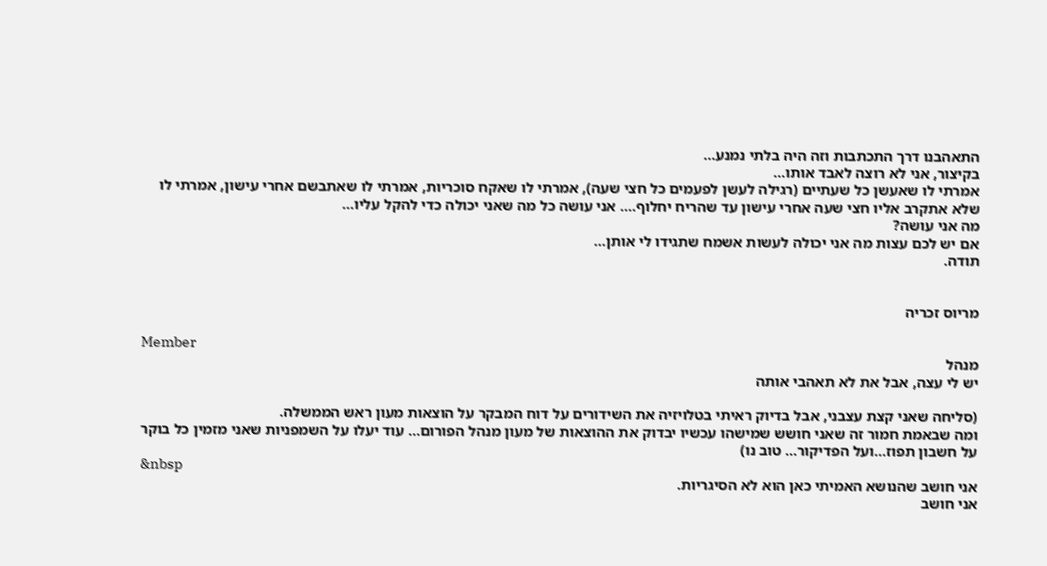התאהבנו דרך התכתבות וזה היה בלתי נמנע...
בקיצור, אני לא רוצה לאבד אותו...
אמרתי לו שאעשן כל שעתיים (רגילה לעשן לפעמים כל חצי שעה), אמרתי לו שאקח סוכריות, אמרתי לו שאתבשם אחרי עישון, אמרתי לו שלא אתקרב אליו חצי שעה אחרי עישון עד שהריח יחלוף.... אני עושה כל מה שאני יכולה כדי להקל עליו...
מה אני עושה?
אם יש לכם עצות מה אני יכולה לעשות אשמח שתגידו לי אותן...
תודה.


מריוס זכריה

Member
מנהל
יש לי עצה, אבל את לא תאהבי אותה

(סליחה שאני קצת עצבני, אבל בדיוק ראיתי בטלויזיה את השידורים על דוח המבקר על הוצאות מעון ראש הממשלה.
ומה שבאמת חמור זה שאני חושש שמישהו עכשיו יבדוק את ההוצאות של מעון מנהל הפורום... עוד יעלו על השמפניות שאני מזמין כל בוקר על חשבון תפוז...ועל הפדיקור... טוב נו)
&nbsp
אני חושב שהנושא האמיתי כאן הוא לא הסיגריות.
אני חושב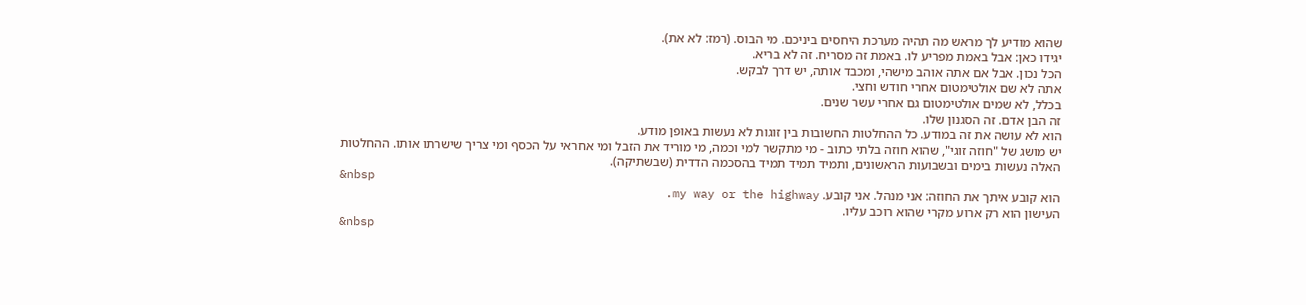שהוא מודיע לך מראש מה תהיה מערכת היחסים ביניכם. מי הבוס. (רמז: לא את).
יגידו כאן: אבל באמת מפריע לו. באמת זה מסריח. זה לא בריא.
הכל נכון. אבל אם אתה אוהב מישהי, ומכבד אותה, יש דרך לבקש.
אתה לא שם אולטימטום אחרי חודש וחצי.
בכלל, לא שמים אולטימטום גם אחרי עשר שנים.
זה הבן אדם. זה הסגנון שלו.
הוא לא עושה את זה במודע. כל ההחלטות החשובות בין זוגות לא נעשות באופן מודע.
יש מושג של "חוזה זוגי", שהוא חוזה בלתי כתוב - מי מתקשר למי וכמה, מי מוריד את הזבל ומי אחראי על הכסף ומי צריך שישרתו אותו. ההחלטות האלה נעשות בימים ובשבועות הראשונים, ותמיד תמיד תמיד בהסכמה הדדית (שבשתיקה).
&nbsp
הוא קובע איתך את החוזה: אני מנהל. אני קובע. my way or the highway.
העישון הוא רק ארוע מקרי שהוא רוכב עליו.
&nbsp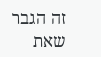זה הגבר שאת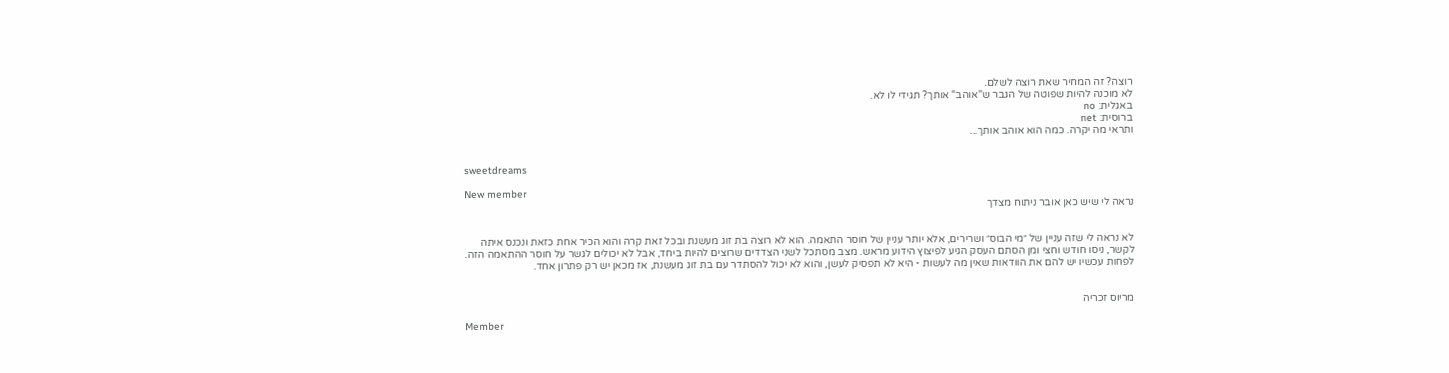רוצה? זה המחיר שאת רוצה לשלם.
לא מוכנה להיות שפוטה של הגבר ש"אוהב" אותך? תגידי לו לא.
באגלית: no
ברוסית: net
ותראי מה יקרה. כמה הוא אוהב אותך...


sweetdreams

New member
נראה לי שיש כאן אובר ניתוח מצדך


לא נראה לי שזה עניין של ״מי הבוס״ ושרירים, אלא יותר עניין של חוסר התאמה. הוא לא רוצה בת זוג מעשנת ובכל זאת קרה והוא הכיר אחת כזאת ונכנס איתה לקשר, ניסו חודש וחצי ומן הסתם העסק הגיע לפיצוץ הידוע מראש. מצב מסתכל לשני הצדדים שרוצים להיות ביחד, אבל לא יכולים לגשר על חוסר ההתאמה הזה.
לפחות עכשיו יש להם את הוודאות שאין מה לעשות - היא לא תפסיק לעשן, והוא לא יכול להסתדר עם בת זוג מעשנת, אז מכאן יש רק פתרון אחד.


מריוס זכריה

Member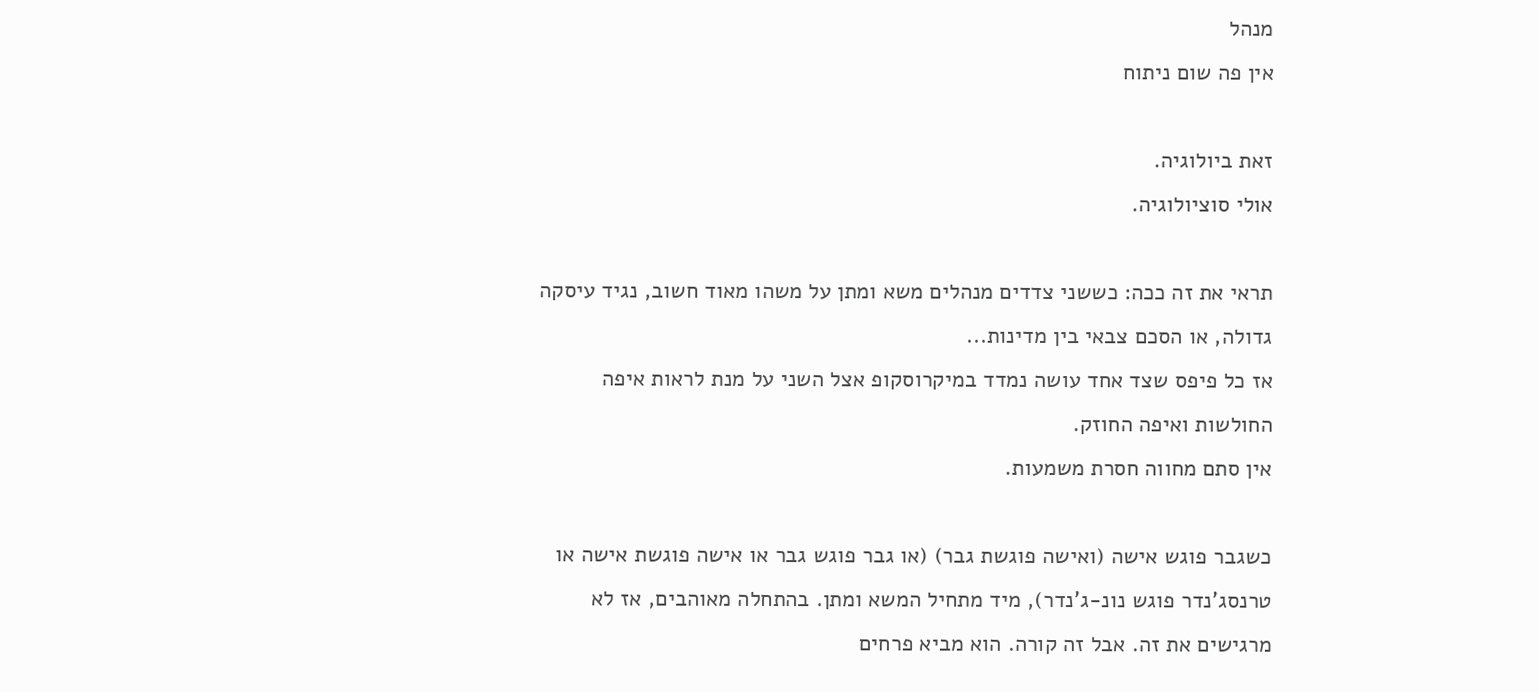מנהל
אין פה שום ניתוח

זאת ביולוגיה.
אולי סוציולוגיה.

תראי את זה ככה: כששני צדדים מנהלים משא ומתן על משהו מאוד חשוב, נגיד עיסקה גדולה, או הסכם צבאי בין מדינות...
אז כל פיפס שצד אחד עושה נמדד במיקרוסקופ אצל השני על מנת לראות איפה החולשות ואיפה החוזק.
אין סתם מחווה חסרת משמעות.

כשגבר פוגש אישה (ואישה פוגשת גבר) (או גבר פוגש גבר או אישה פוגשת אישה או טרנסג'נדר פוגש נונ-ג'נדר), מיד מתחיל המשא ומתן. בהתחלה מאוהבים, אז לא מרגישים את זה. אבל זה קורה. הוא מביא פרחים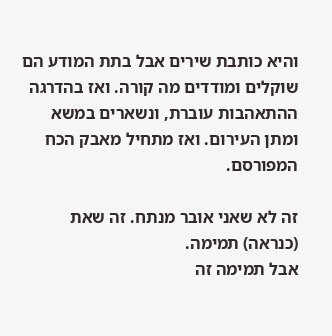והיא כותבת שירים אבל בתת המודע הם שוקלים ומודדים מה קורה. ואז בהדרגה ההתאהבות עוברת, ונשארים במשא ומתן העירום. ואז מתחיל מאבק הכח המפורסם.

זה לא שאני אובר מנתח. זה שאת (כנראה) תמימה.
אבל תמימה זה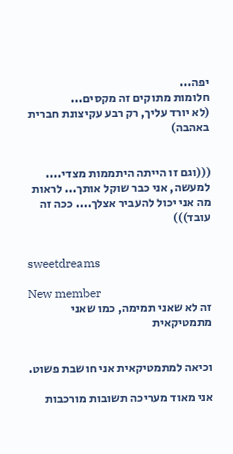יפה...
חלומות מתוקים זה מקסים...
(לא יורד עליך, רק רבע עקיצונת חברית באהבה)


(((וגם זו הייתה היתממות מצדי.... למעשה, אני כבר שוקל אותך... לראות מה אני יכול להעביר אצלך.... ככה זה עובד)))


sweetdreams

New member
זה לא שאני תמימה, כמו שאני מתמטיקאית


וכיאה למתמטיקאית אני חושבת פשוט.

אני מאוד מעריכה תשובות מורכבות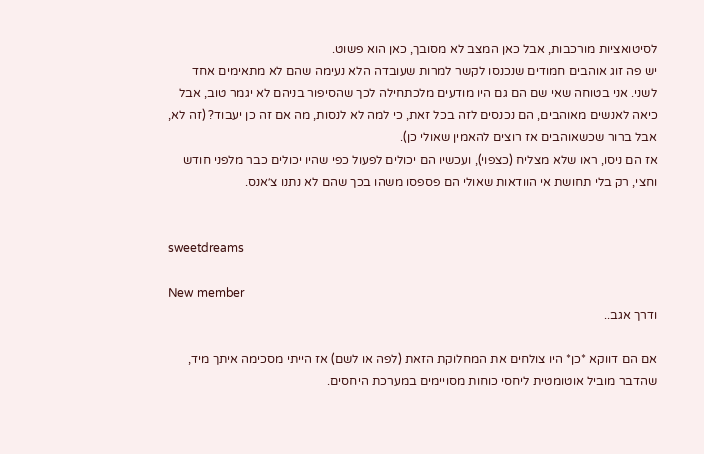לסיטואציות מורכבות, אבל כאן המצב לא מסובך, כאן הוא פשוט.
יש פה זוג אוהבים חמודים שנכנסו לקשר למרות שעובדה הלא נעימה שהם לא מתאימים אחד לשני. אני בטוחה שאי שם הם גם היו מודעים מלכתחילה לכך שהסיפור בניהם לא יגמר טוב, אבל כיאה לאנשים מאוהבים, הם נכנסים לזה בכל זאת, כי למה לא לנסות, מה אם זה כן יעבוד? (זה לא, אבל ברור שכשאוהבים אז רוצים להאמין שאולי כן).
אז הם ניסו, ראו שלא מצליח (כצפוי), ועכשיו הם יכולים לפעול כפי שהיו יכולים כבר מלפני חודש וחצי, רק בלי תחושת אי הוודאות שאולי הם פספסו משהו בכך שהם לא נתנו צ׳אנס.


sweetdreams

New member
ודרך אגב..

אם הם דווקא *כן* היו צולחים את המחלוקת הזאת (לפה או לשם) אז הייתי מסכימה איתך מיד, שהדבר מוביל אוטומטית ליחסי כוחות מסויימים במערכת היחסים.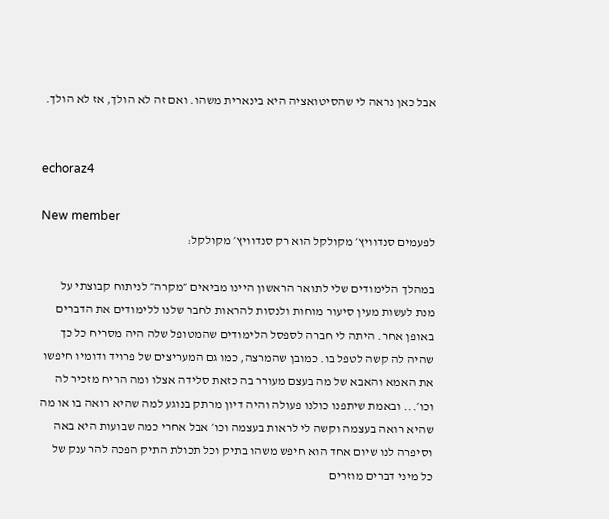אבל כאן נראה לי שהסיטואציה היא בינארית משהו. ואם זה לא הולך, אז לא הולך.


echoraz4

New member
לפעמים סנדוויץ׳ מקולקל הוא רק סנדוויץ׳ מקולקל:

במהלך הלימודים שלי לתואר הראשון היינו מביאים ״מקרה״ לניתוח קבוצתי על מנת לעשות מעין סיעור מוחות ולנסות להראות לחבר שלנו ללימודים את הדברים באופן אחר. היתה לי חברה לספסל הלימודים שהמטופל שלה היה מסריח כל כך שהיה לה קשה לטפל בו. כמובן שהמרצה, כמו גם המעריצים של פרויד ודומיו חיפשו את האמא והאבא של מה בעצם מעורר בה כזאת סלידה אצלו ומה הריח מזכיר לה וכו׳... ובאמת שיתפנו כולנו פעולה והיה דיון מרתק בנוגע למה שהיא רואה בו או מה שהיא רואה בעצמה וקשה לי לראות בעצמה וכו׳ אבל אחרי כמה שבועות היא באה וסיפרה לנו שיום אחד הוא חיפש משהו בתיק וכל תכולת התיק הפכה להר ענק של כל מיני דברים מוזרים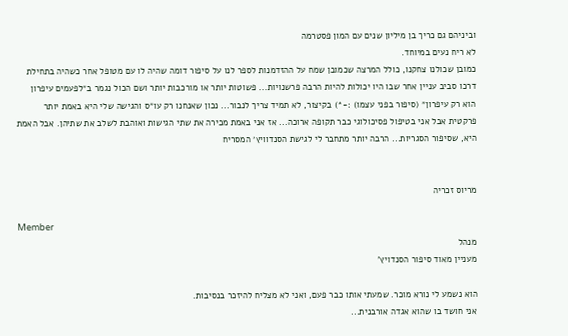וביניהם גם כריך בן מיליון שנים עם המון פסטרמה
לא ריח נעים במיוחד.
כמובן שכולנו צחקנו, כולל המרצה שכמובן שמח על ההזדמנות לספר לנו על סיפור דומה שהיה לו עם מטופל אחר כשהיה בתחילת דרכו סביב עניין אחר שבו היו יכולות להיות הרבה פרשנויות... פשוטות יותר או מורכבות יותר ושם הכול נגמר ב״לפעמים עיפרון הוא רק עיפרון״ (סיפור בפני עצמו) :-*) בקיצור, לא תמיד צריך לנבור... נכון שאנחנו רק עו״ס והגישה שלי היא באמת יותר פרקטית אבל אני בטיפול פסיכולוגי כבר תקופה ארוכה... אז אני באמת מכירה את שתי הגישות ואוהבת לשלב את שתיהן. אבל האמת היא, שסיפור הסגריות... הרבה יותר מתחבר לי לגישת הסנדוויץ׳ המסריח


מריוס זכריה

Member
מנהל
מעניין מאוד סיפור הסנדויץ'

הוא נשמע לי נורא מוכר. שמעתי אותו כבר פעם, ואני לא מצליח להיזכר בנסיבות.
אני חושד בו שהוא אגדה אורבנית...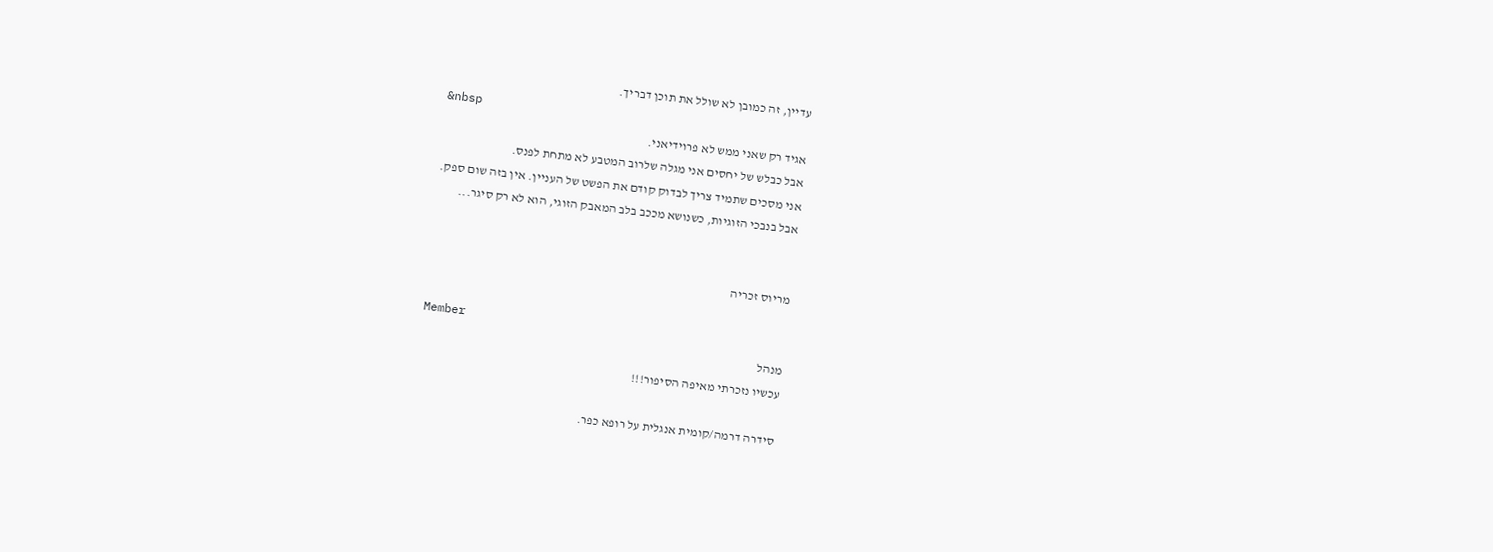עדיין, זה כמובן לא שולל את תוכן דבריך.
&nbsp
אגיד רק שאני ממש לא פרוידיאני.
אבל כבלש של יחסים אני מגלה שלרוב המטבע לא מתחת לפנס.
אני מסכים שתמיד צריך לבדוק קודם את הפשט של העניין. אין בזה שום ספק.
אבל בנבכי הזוגיות, כשנושא מככב בלב המאבק הזוגי, הוא לא רק סיגר...


מריוס זכריה

Member
מנהל
עכשיו נזכרתי מאיפה הסיפור!!!

סידרה דרמה/קומית אנגלית על רופא כפר.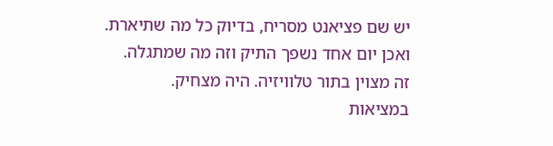יש שם פציאנט מסריח, בדיוק כל מה שתיארת.
ואכן יום אחד נשפך התיק וזה מה שמתגלה.
זה מצוין בתור טלוויזיה. היה מצחיק.
במציאות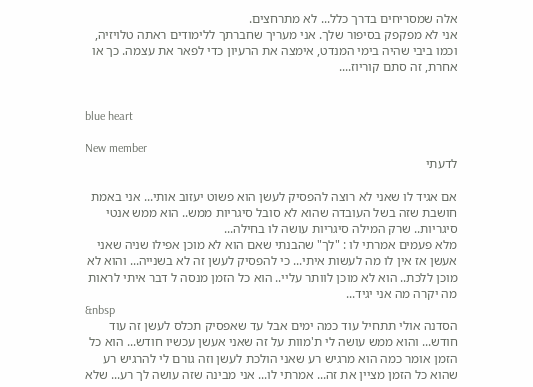אלה שמסריחים בדרך כלל... לא מתרחצים.
אני לא מפקפק בסיפור שלך. אני מעריך שחברתך ללימודים ראתה טלויזיה, וכמו ביבי שהיה בימי המנדט, אימצה את הרעיון כדי לפאר את עצמה. כך או אחרת, זה סתם קוריוז....


blue heart

New member
לדעתי

אם אגיד לו שאני לא רוצה להפסיק לעשן הוא פשוט יעזוב אותי... אני באמת חושבת שזה בשל העובדה שהוא לא סובל סיגריות ממש.. הוא ממש אנטי סיגריות.. שרק המילה סיגריות עושה לו בחילה...
מלא פעמים אמרתי לו : "לך" שהבנתי שאם הוא לא מוכן אפילו שניה שאני אעשן אז אין לו מה לעשות איתי... כי להפסיק לעשן זה לא בשנייה... והוא לא מוכן ללכת.. הוא לא מוכן לוותר עליי.. הוא כל הזמן מנסה ל דבר איתי לראות מה יקרה מה אני יגיד...
&nbsp
הסדנה אולי תתחיל עוד כמה ימים אבל עד שאפסיק תכלס לעשן זה עוד חודש... והוא ממש עושה לי ת'מוות על זה שאני אעשן עכשיו חודש... הוא כל הזמן אומר כמה הוא מרגיש רע שאני הולכת לעשן וזה גורם לי להרגיש רע שהוא כל הזמן מציין את זה... אמרתי לו... אני מבינה שזה עושה לך רע... שלא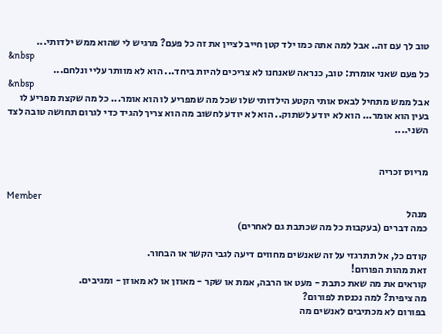טוב לך עם זה.. אבל למה אתה כמו ילד קטן חייב לציין את זה כל פעם? מרגיש לי שהוא ממש ילדותי...
&nbsp
כל פעם שאני אומרת: טוב, כנראה שאנחנו לא צריכים להיות ביחד... הוא לא מוותר עליי ונלחם...
&nbsp
אבל ממש מתחיל לבאס אותי הקטע הילדותי שלו שכל מה שמפריע לו הוא אומר... כל מה שקצת מפריע לו בעין הוא אומר... הוא לא יודע לשתוק.. הוא לא יודע לחשוב מה הוא צריך להגיד כדי לגרום תחושה טובה לצד השני....


מריוס זכריה

Member
מנהל
כמה דברים (בעקבות כל מה שכתבת גם לאחרים)

קודם כל, אל תתרגזי על זה שאנשים מחווים דיעה לגבי הקשר או הבחור.
זאת מהות הפורום!
קוראים את מה שאת כתבת - מעט או הרבה, אמת או שקר - מאוזן או לא מאוזן - ומגיבים.
מה ציפית? למה נכנסת לפורום?
בפורום לא מכתיבים לאנשים מה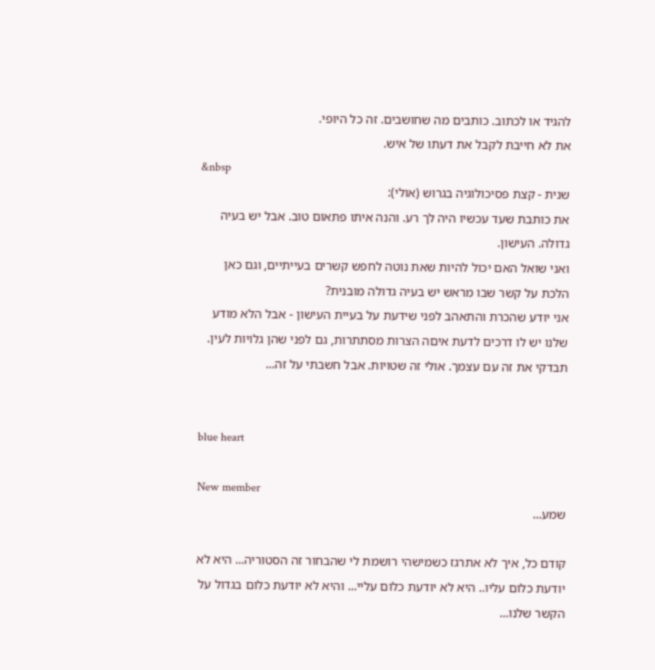להגיד או לכתוב. כותבים מה שחושבים. זה כל היופי.
את לא חייבת לקבל את דעתו של איש.
&nbsp
שנית - קצת פסיכולוגיה בגרוש (אולי):
את כותבת שעד עכשיו היה לך רע. והנה איתו פתאום טוב. אבל יש בעיה גדולה. העישון.
ואני שואל האם יכול להיות שאת נוטה לחפש קשרים בעייתיים, וגם כאן הלכת על קשר שבו מראש יש בעיה גדולה מובנית?
אני יודע שהכרת והתאהב לפני שידעת על בעיית העישון - אבל הלא מודע שלנו יש לו דרכים לדעת איםה הצרות מסתתרות, גם לפני שהן גלויות לעין. תבדקי את זה עם עצמך. אולי זה שטויות. אבל חשבתי על זה...


blue heart

New member
שמע...

קודם כל, איך לא אתרגז כשמישהי רושמת לי שהבחור זה הסטוריה... היא לא יודעת כלום עליו.. היא לא יודעת כלום עליי... והיא לא יודעת כלום בגדול על הקשר שלנו...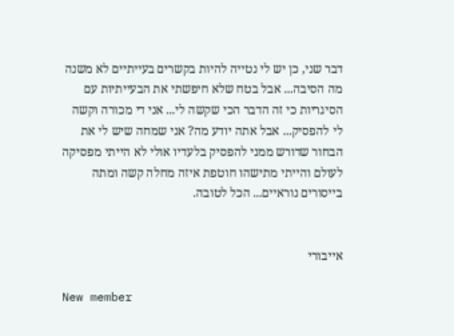דבר שני, כן יש לי נטייה להיות בקשרים בעייתיים לא משנה מה הסיבה... אבל בטח שלא חיפשתי את הבעייתיות עם הסיגריות כי זה הדבר הכי שקשה לי... אני די מכורה וקשה לי להפסיק... אבל אתה יודע מה? אני שמחה שיש לי את הבחור שדורש ממני להפסיק בלעדיו אולי לא הייתי מפסיקה לעולם והייתי מתישהו חוטפת איזה מחלה קשה ומתה בייסורים נוראיים... הכל לטובה.


אייבורי

New member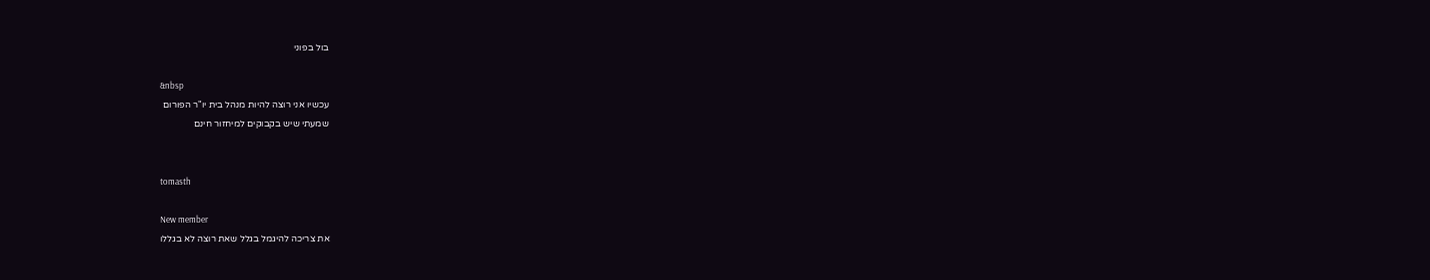בול בפוני

&nbsp
עכשיו אני רוצה להיות מנהל בית יו"ר הפורום
שמעתי שיש בקבוקים למיחזור חינם


tomasth

New member
את צריכה להיגמל בגלל שאת רוצה לא בגללו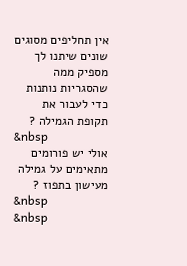אין תחליפים מסוגים שונים שיתנו לך מספיק ממה שהסגריות נותנות כדי לעבור את תקופת הגמילה ?
&nbsp
אולי יש פורומים מתאימים על גמילה מעישון בתפוז ?
&nbsp
&nbsp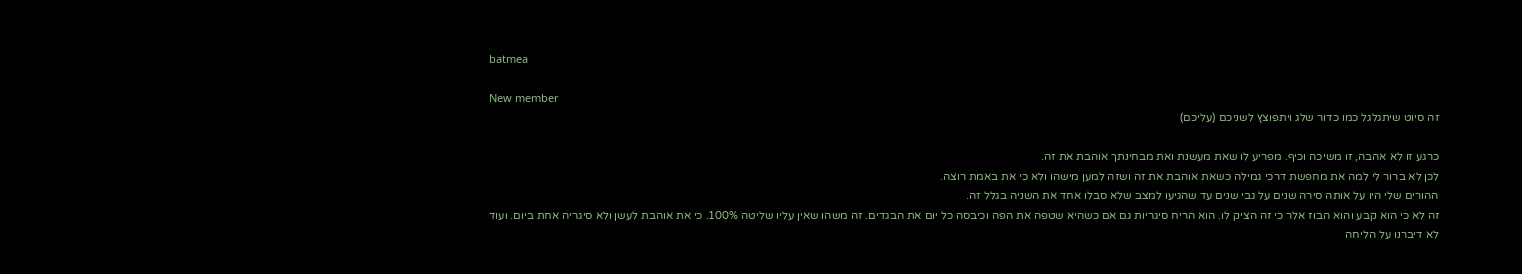batmea

New member
זה סיוט שיתגלגל כמו כדור שלג ויתפוצץ לשניכם (עליכם)

כרגע זו לא אהבה, זו משיכה וכיף. מפריע לו שאת מעשנת ואת מבחינתך אוהבת את זה.
לכן לא ברור לי למה את מחפשת דרכי גמילה כשאת אוהבת את זה ושזה למען מישהו ולא כי את באמת רוצה.
ההורים שלי היו על אותה סירה שנים על גבי שנים עד שהגיעו למצב שלא סבלו אחד את השניה בגלל זה.
זה לא כי הוא קבע והוא הבוז אלר כי זה הציק לו. הוא הריח סיגריות גם אם כשהיא שטפה את הפה וכיבסה כל יום את הבגדים. זה משהו שאין עליו שליטה 100%. כי את אוהבת לעשן ולא סיגריה אחת ביום. ועוד לא דיברנו על הליחה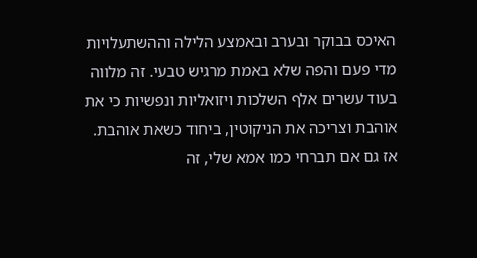האיכס בבוקר ובערב ובאמצע הלילה וההשתעלויות מדי פעם והפה שלא באמת מרגיש טבעי. זה מלווה בעוד עשרים אלף השלכות ויזואליות ונפשיות כי את אוהבת וצריכה את הניקוטין, ביחוד כשאת אוהבת. אז גם אם תברחי כמו אמא שלי, זה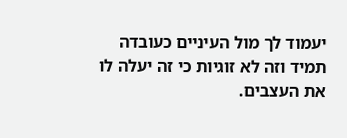יעמוד לך מול העיניים כעובדה תמיד וזה לא זוגיות כי זה יעלה לו את העצבים.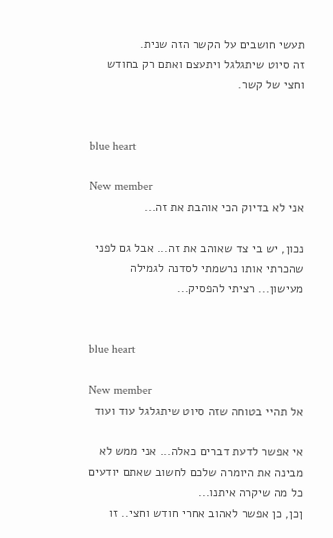תעשי חושבים על הקשר הזה שנית.
זה סיוט שיתגלגל ויתעצם ואתם רק בחודש וחצי של קשר.


blue heart

New member
אני לא בדיוק הכי אוהבת את זה...

נכון, יש בי צד שאוהב את זה... אבל גם לפני שהכרתי אותו נרשמתי לסדנה לגמילה מעישון... רציתי להפסיק...


blue heart

New member
אל תהיי בטוחה שזה סיוט שיתגלגל עוד ועוד

אי אפשר לדעת דברים כאלה... אני ממש לא מבינה את היומרה שלכם לחשוב שאתם יודעים כל מה שיקרה איתנו...
ןכן, כן אפשר לאהוב אחרי חודש וחצי.. זו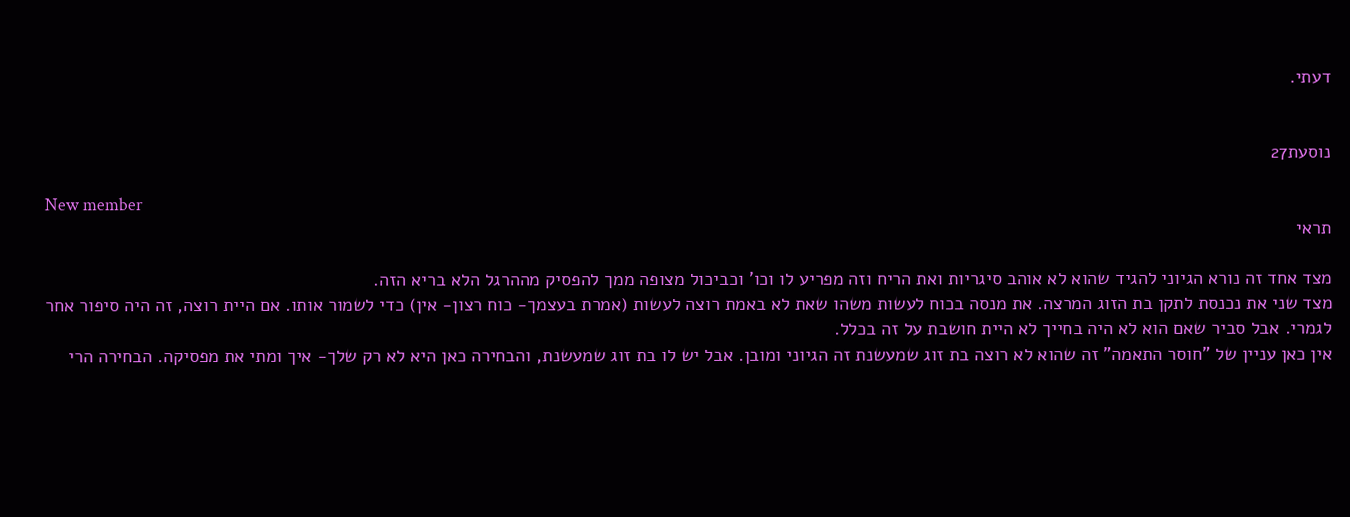דעתי.


נוסעת27

New member
תראי

מצד אחד זה נורא הגיוני להגיד שהוא לא אוהב סיגריות ואת הריח וזה מפריע לו וכו' וכביכול מצופה ממך להפסיק מההרגל הלא בריא הזה.
מצד שני את נכנסת לתקן בת הזוג המרצה. את מנסה בכוח לעשות משהו שאת לא באמת רוצה לעשות (אמרת בעצמך- כוח רצון- אין) כדי לשמור אותו. אם היית רוצה, זה היה סיפור אחר לגמרי. אבל סביר שאם הוא לא היה בחייך לא היית חושבת על זה בכלל.
אין כאן עניין של "חוסר התאמה" זה שהוא לא רוצה בת זוג שמעשנת זה הגיוני ומובן. אבל יש לו בת זוג שמעשנת, והבחירה כאן היא לא רק שלך- איך ומתי את מפסיקה. הבחירה הרי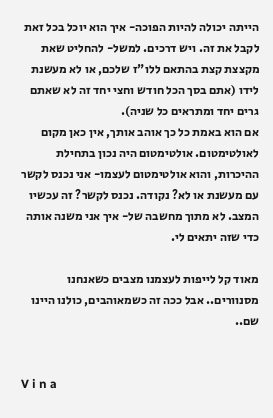הייתה יכולה להיות הפוכה- איך הוא יוכל בכל זאת לקבל את זה. ויש דרכים. למשל- להחליט שאת מקצצת קצת בהתאם ללו"ז שלכם, או לא מעשנת לידו (אתם בסך הכל חודש וחצי יחד זה לא שאתם גרים יחד ומתראים כל שניה).
אם הוא באמת כל כך אוהב אותך, אין כאן מקום לאולטימטום. אולטימטום היה נכון בתחילת ההיכרות, והוא אולטימטום לעצמו- אני נכנס לקשר עם מעשנת או לא? נקודה. נכנס לקשר? זה עכשיו המצב. לא מתוך מחשבה של- איך אני משנה אותה כדי שזה יתאים לי.

מאוד קל לייפות לעצמנו מצבים כשאנחנו מסנוורים.. אבל ככה זה כשמאוהבים, כולנו היינו שם..


V i n a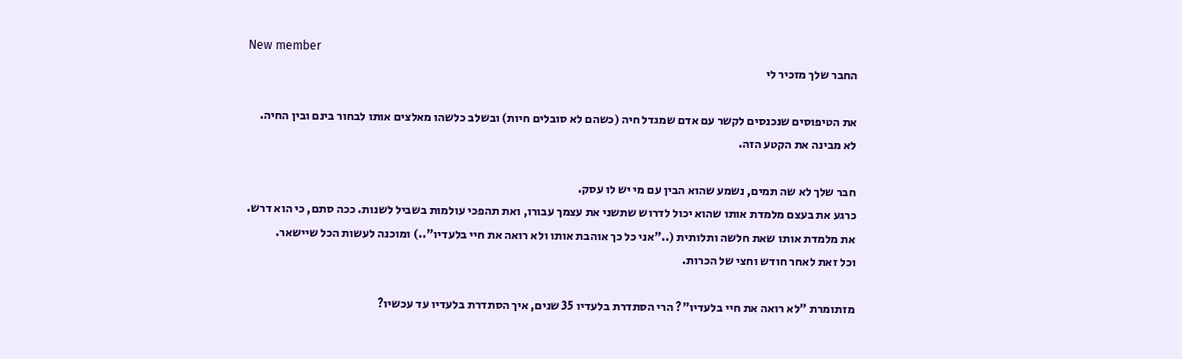New member
החבר שלך מזכיר לי

את הטיפוסים שנכנסים לקשר עם אדם שמגדל חיה (כשהם לא סובלים חיות) ובשלב כלשהו מאלצים אותו לבחור בינם ובין החיה.
לא מבינה את הקטע הזה.

חבר שלך לא שה תמים, נשמע שהוא הבין עם מי יש לו עסק.
כרגע את בעצם מלמדת אותו שהוא יכול לדרוש שתשני את עצמך עבורו, ואת תהפכי עולמות בשביל לשנות. ככה סתם, כי הוא דרש.
את מלמדת אותו שאת חלשה ותלותית (.."אני כל כך אוהבת אותו ולא רואה את חיי בלעדיו"..) ומוכנה לעשות הכל שיישאר.
וכל זאת לאחר חודש וחצי של הכרות.

מזתומרת "לא רואה את חיי בלעדיו"? הרי הסתדרת בלעדיו 35 שנים, איך הסתדרת בלעדיו עד עכשיו?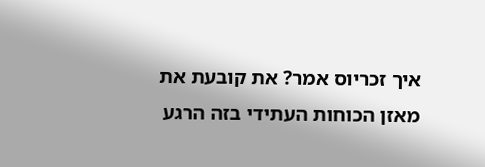איך זכריוס אמר? את קובעת את מאזן הכוחות העתידי בזה הרגע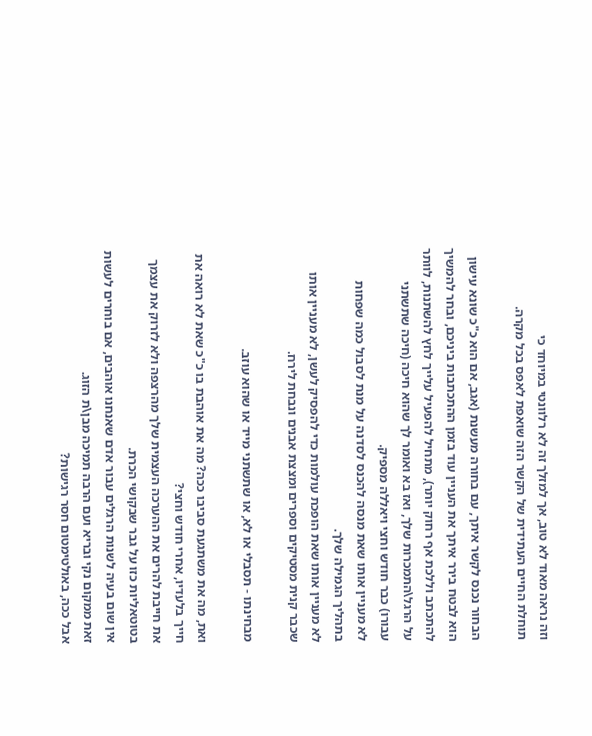וזה נראה מאוד לא טוב, אך למזלך זה לא רלוונטי במיוחד כי
תוחלת החיים העתידית של הקשר הזה שואפת לאפס בכל מקרה.

הבחור נכנס לקשר איתך, עם בחורה מעשנת (אגב, אם הוא כ"כ שונא עישון הוא לבטח בירר איתך את העניין עוד בזמן ההתכתבות ביניכם, ובחר להמשיך להתכתב וללכת אף רחוק יותר), מתחיל להפעיל עלייך לחץ להשתנות, לוותר על הרגל\התמכרות שלך, ואז בא ואומר לך שהוא חיכה (חיכה שתשתני עבורו) כבר חודש וחצי ויאללה מספיק.
לא מעניין אותו שאת מנסה להכנס לסדנה על מנת לסבול כמה שפחות בתהליך הגמילה שלך.
לא מעניין אותו שאת הופכת עולמות כדי להפסיק לעשן, לא מעניין אותו שכבר קנית מסטיקים וספרים ומצצת אבנים ונבחת לירח.

מבחינתו - תסבלי או לא, או שתשתני מייד או שהוא עוזב.

ואת, מה את משתגעת סביבו ככה? מה את אוהבת בו כ"כ שאת לא רואה את חייך בלעדיו, אחרי חודש וחצי?
את חייבת להרים את ההערכה העצמית שלך מהרצפה ולא לזרוק את עצמך בטוטאליות כזו על גבר שבקושי הכרת.
אין שום בעיה לשנות הרגלים עבור אדם שאנחנו אוהבים, אם בוחרים לעשות זאת ממקום נקי ובריא ועם הרבה תמיכה מבן\ת הזוג.
אבל ככה, באולטימטום חסר רגישות?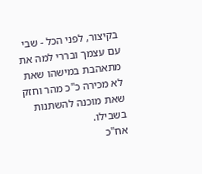בקיצור, לפני הכל - שבי עם עצמך ובררי למה את מתאהבת במישהו שאת לא מכירה כ"כ מהר וחזק שאת מוכנה להשתנות בשבילו.
אח"כ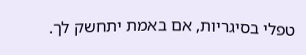טפלי בסיגריות, אם באמת יתחשק לך.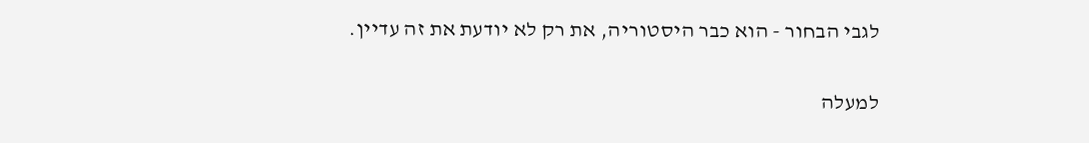לגבי הבחור - הוא כבר היסטוריה, את רק לא יודעת את זה עדיין.

למעלה